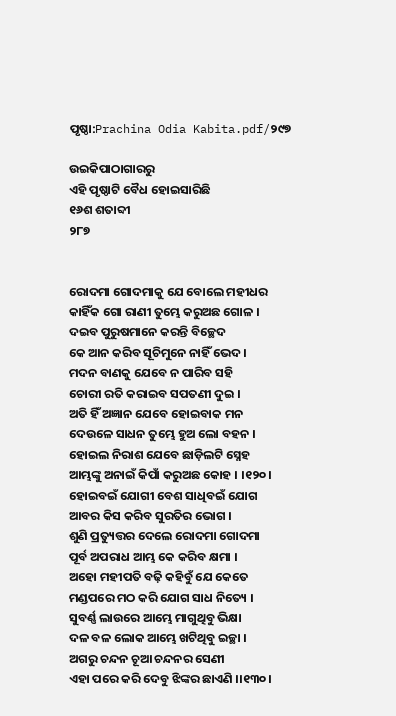ପୃଷ୍ଠା:Prachina Odia Kabita.pdf/୨୯୭

ଉଇକିପାଠାଗାର‌ରୁ
ଏହି ପୃଷ୍ଠାଟି ବୈଧ ହୋଇସାରିଛି
୧୬ଶ ଶତାବ୍ଦୀ
୨୮୭


ରୋଦମା ଗୋଦମାକୁ ଯେ ବୋଲେ ମହୀଧର
କାହିଁକ ଗୋ ରାଣୀ ତୁମ୍ଭେ କରୁଅଛ ଗୋଳ ।
ଦଇବ ପୁରୁଷମାନେ କରନ୍ତି ବିଚ୍ଛେଦ
କେ ଆନ କରିବ ସୂଚିମୁନେ ନାହିଁ ଭେଦ ।
ମଦନ ବାଣକୁ ଯେବେ ନ ପାରିବ ସହି
ଚୋରୀ ରତି କରାଇବ ସପତଣୀ ଦୁଇ ।
ଅତି ହିଁ ଅଜ୍ଞାନ ଯେବେ ହୋଇବାକ ମନ
ଦେଉଳେ ସାଧନ ତୁମ୍ଭେ ହୁଅ ଲୋ ବହନ ।
ହୋଇଲ ନିରାଶ ଯେବେ ଛାଡ଼ିଲଟି ସ୍ନେହ
ଆମ୍ଭଙ୍କୁ ଅନାଇଁ କିପାଁ କରୁଅଛ କୋହ । ।୧୨୦।
ହୋଇବଇଁ ଯୋଗୀ ବେଶ ସାଧିବଇଁ ଯୋଗ
ଆବର କିସ କରିବ ସୁରତିର ଭୋଗ ।
ଶୁଣି ପ୍ରତ୍ୟୁତ୍ତର ଦେଲେ ରୋଦମା ଗୋଦମା
ପୂର୍ବ ଅପରାଧ ଆମ୍ଭ କେ କରିବ କ୍ଷମା ।
ଅହୋ ମହୀପତି ବଢ଼ି କହିବୁଁ ଯେ କେତେ
ମଣ୍ଡପରେ ମଠ କରି ଯୋଗ ସାଧ ନିତ୍ୟେ ।
ସୁବର୍ଣ୍ଣ ଲାଉରେ ଆମ୍ଭେ ମାଗୁଥିବୁ ଭିକ୍ଷା
ଦଳ ବଳ ଲୋକ ଆମ୍ଭେ ଖଟିଥିବୁ ଇଚ୍ଛା ।
ଅଗରୁ ଚନ୍ଦନ ଚୂଆ ଚନ୍ଦନର ସେଣୀ
ଏହା ପରେ କରି ଦେବୁ ଝିଙ୍କର ଛାଏଣି ।।୧୩୦।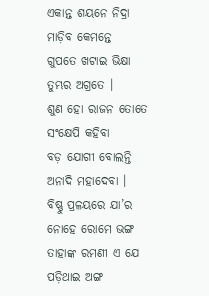ଏକାନ୍ତ ଶୟନେ ନିଦ୍ରା ମାଡ଼ିବ କେମନ୍ତେ
ଗୁପତେ ଖଟାଇ ଭିକ୍ଷା ତୁମ୍ଭର ଅଗ୍ରତେ ।
ଶୁଣ ହୋ ରାଜନ ତୋତେ ସଂକ୍ଷେପି କହିବା
ବଡ଼ ଯୋଗୀ ବୋଲନ୍ତି ଅନାଦି ମହାଦେବା ।
ବିଷ୍ଣୁ ପ୍ରଳୟରେ ଯା’ର ନୋହେ ରୋମେ ଭଙ୍ଗ
ତାହାଙ୍କ ରମଣୀ ଏ ଯେ ପଡ଼ିଥାଇ ଅଙ୍ଗ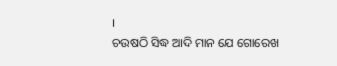।
ଚଉଷଠି ସିଦ୍ଧ ଆଦି ମାନ ଯେ ଗୋରେଖ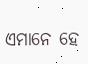ଏମାନେ ହେ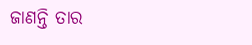ଜାଣନ୍ତି ତାର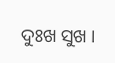ଦୁଃଖ ସୁଖ ।